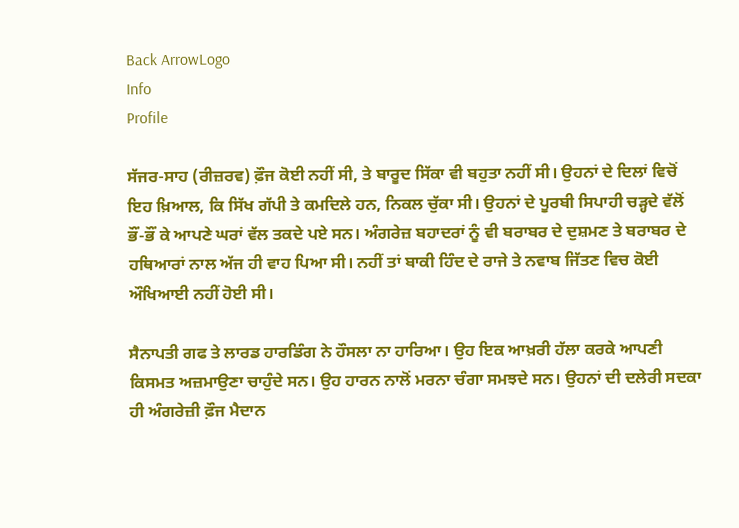Back ArrowLogo
Info
Profile

ਸੱਜਰ-ਸਾਹ (ਰੀਜ਼ਰਵ) ਫ਼ੌਜ ਕੋਈ ਨਹੀਂ ਸੀ, ਤੇ ਬਾਰੂਦ ਸਿੱਕਾ ਵੀ ਬਹੁਤਾ ਨਹੀਂ ਸੀ। ਉਹਨਾਂ ਦੇ ਦਿਲਾਂ ਵਿਚੋਂ ਇਹ ਖ਼ਿਆਲ, ਕਿ ਸਿੱਖ ਗੱਪੀ ਤੇ ਕਮਦਿਲੇ ਹਨ, ਨਿਕਲ ਚੁੱਕਾ ਸੀ। ਉਹਨਾਂ ਦੇ ਪੂਰਬੀ ਸਿਪਾਹੀ ਚੜ੍ਹਦੇ ਵੱਲੋਂ ਭੌਂ-ਭੌਂ ਕੇ ਆਪਣੇ ਘਰਾਂ ਵੱਲ ਤਕਦੇ ਪਏ ਸਨ। ਅੰਗਰੇਜ਼ ਬਹਾਦਰਾਂ ਨੂੰ ਵੀ ਬਰਾਬਰ ਦੇ ਦੁਸ਼ਮਣ ਤੇ ਬਰਾਬਰ ਦੇ ਹਥਿਆਰਾਂ ਨਾਲ ਅੱਜ ਹੀ ਵਾਹ ਪਿਆ ਸੀ। ਨਹੀਂ ਤਾਂ ਬਾਕੀ ਹਿੰਦ ਦੇ ਰਾਜੇ ਤੇ ਨਵਾਬ ਜਿੱਤਣ ਵਿਚ ਕੋਈ ਔਖਿਆਈ ਨਹੀਂ ਹੋਈ ਸੀ।

ਸੈਨਾਪਤੀ ਗਫ ਤੇ ਲਾਰਡ ਹਾਰਡਿੰਗ ਨੇ ਹੌਸਲਾ ਨਾ ਹਾਰਿਆ। ਉਹ ਇਕ ਆਖ਼ਰੀ ਹੱਲਾ ਕਰਕੇ ਆਪਣੀ ਕਿਸਮਤ ਅਜ਼ਮਾਉਣਾ ਚਾਹੁੰਦੇ ਸਨ। ਉਹ ਹਾਰਨ ਨਾਲੋਂ ਮਰਨਾ ਚੰਗਾ ਸਮਝਦੇ ਸਨ। ਉਹਨਾਂ ਦੀ ਦਲੇਰੀ ਸਦਕਾ ਹੀ ਅੰਗਰੇਜ਼ੀ ਫ਼ੌਜ ਮੈਦਾਨ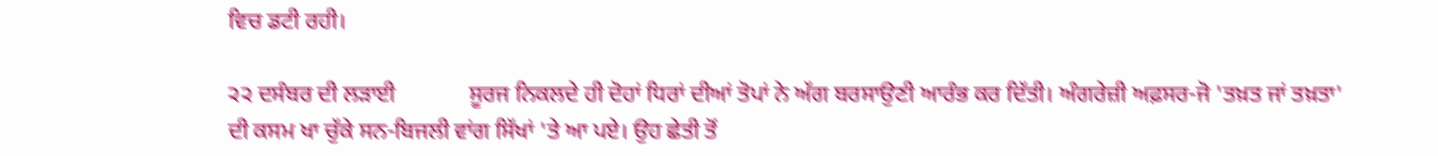ਵਿਚ ਡਟੀ ਰਹੀ।

੨੨ ਦਸੰਬਰ ਦੀ ਲੜਾਈ             ਸੂਰਜ ਨਿਕਲਦੇ ਹੀ ਦੋਹਾਂ ਧਿਰਾਂ ਦੀਆਂ ਤੋਪਾਂ ਨੇ ਅੱਗ ਬਰਸਾਉਣੀ ਆਰੰਭ ਕਰ ਦਿੱਤੀ। ਅੰਗਰੇਜ਼ੀ ਅਫ਼ਸਰ-ਜੋ 'ਤਖ਼ਤ ਜਾਂ ਤਖ਼ਤਾ' ਦੀ ਕਸਮ ਖਾ ਚੁੱਕੇ ਸਨ-ਬਿਜਲੀ ਵਾਂਗ ਸਿੱਖਾਂ 'ਤੇ ਆ ਪਏ। ਉਹ ਛੇਤੀ ਤੋਂ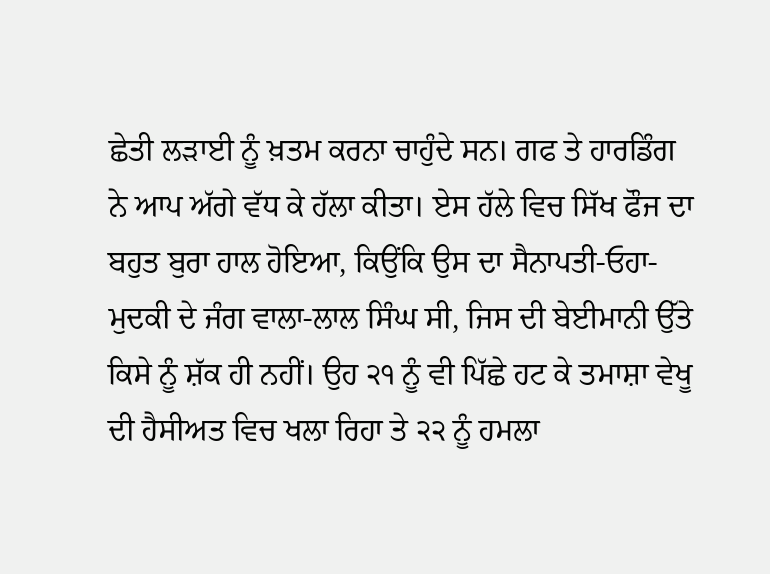ਛੇਤੀ ਲੜਾਈ ਨੂੰ ਖ਼ਤਮ ਕਰਨਾ ਚਾਹੁੰਦੇ ਸਨ। ਗਫ ਤੇ ਹਾਰਡਿੰਗ ਨੇ ਆਪ ਅੱਗੇ ਵੱਧ ਕੇ ਹੱਲਾ ਕੀਤਾ। ਏਸ ਹੱਲੇ ਵਿਚ ਸਿੱਖ ਫੌਜ ਦਾ ਬਹੁਤ ਬੁਰਾ ਹਾਲ ਹੋਇਆ, ਕਿਉਂਕਿ ਉਸ ਦਾ ਸੈਨਾਪਤੀ-ਓਹਾ-ਮੁਦਕੀ ਦੇ ਜੰਗ ਵਾਲਾ-ਲਾਲ ਸਿੰਘ ਸੀ, ਜਿਸ ਦੀ ਬੇਈਮਾਨੀ ਉੱਤੇ ਕਿਸੇ ਨੂੰ ਸ਼ੱਕ ਹੀ ਨਹੀਂ। ਉਹ ੨੧ ਨੂੰ ਵੀ ਪਿੱਛੇ ਹਟ ਕੇ ਤਮਾਸ਼ਾ ਵੇਖੂ ਦੀ ਹੈਸੀਅਤ ਵਿਚ ਖਲਾ ਰਿਹਾ ਤੇ ੨੨ ਨੂੰ ਹਮਲਾ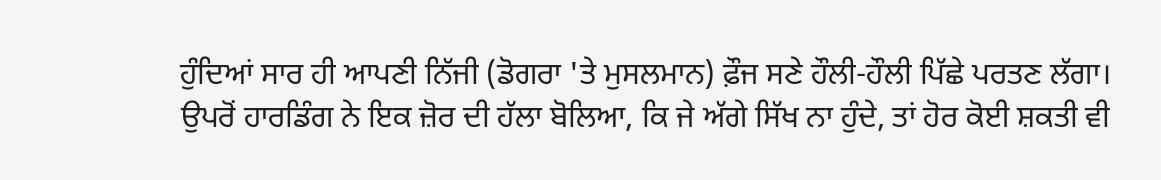ਹੁੰਦਿਆਂ ਸਾਰ ਹੀ ਆਪਣੀ ਨਿੱਜੀ (ਡੋਗਰਾ 'ਤੇ ਮੁਸਲਮਾਨ) ਫ਼ੌਜ ਸਣੇ ਹੌਲੀ-ਹੌਲੀ ਪਿੱਛੇ ਪਰਤਣ ਲੱਗਾ। ਉਪਰੋਂ ਹਾਰਡਿੰਗ ਨੇ ਇਕ ਜ਼ੋਰ ਦੀ ਹੱਲਾ ਬੋਲਿਆ, ਕਿ ਜੇ ਅੱਗੇ ਸਿੱਖ ਨਾ ਹੁੰਦੇ, ਤਾਂ ਹੋਰ ਕੋਈ ਸ਼ਕਤੀ ਵੀ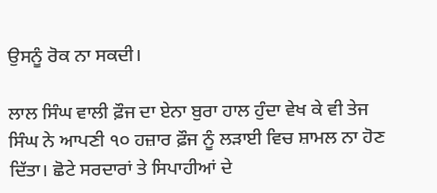ਉਸਨੂੰ ਰੋਕ ਨਾ ਸਕਦੀ।

ਲਾਲ ਸਿੰਘ ਵਾਲੀ ਫ਼ੌਜ ਦਾ ਏਨਾ ਬੁਰਾ ਹਾਲ ਹੁੰਦਾ ਵੇਖ ਕੇ ਵੀ ਤੇਜ ਸਿੰਘ ਨੇ ਆਪਣੀ ੧੦ ਹਜ਼ਾਰ ਫ਼ੌਜ ਨੂੰ ਲੜਾਈ ਵਿਚ ਸ਼ਾਮਲ ਨਾ ਹੋਣ ਦਿੱਤਾ। ਛੋਟੇ ਸਰਦਾਰਾਂ ਤੇ ਸਿਪਾਹੀਆਂ ਦੇ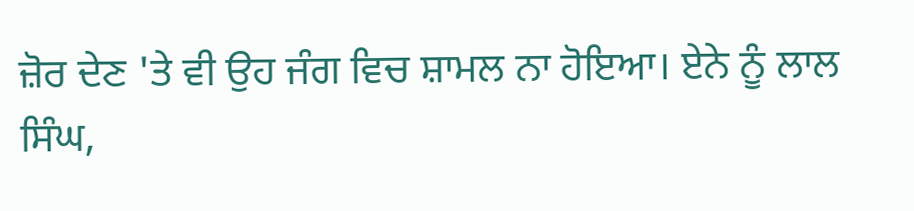ਜ਼ੋਰ ਦੇਣ 'ਤੇ ਵੀ ਉਹ ਜੰਗ ਵਿਚ ਸ਼ਾਮਲ ਨਾ ਹੋਇਆ। ਏਨੇ ਨੂੰ ਲਾਲ ਸਿੰਘ,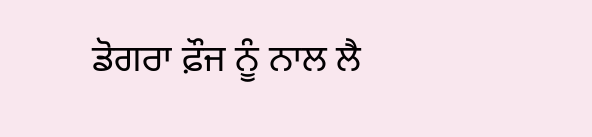ਡੋਗਰਾ ਫ਼ੌਜ ਨੂੰ ਨਾਲ ਲੈ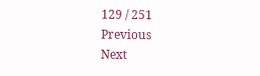129 / 251
Previous
Next